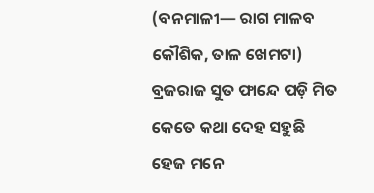(ବନମାଳୀ— ରାଗ ମାଳବ କୌଶିକ, ତାଳ ଖେମଟା)
ବ୍ରଜରାଜ ସୁତ ଫାନ୍ଦେ ପଡ଼ି ମିତ
କେତେ କଥା ଦେହ ସହୁଛି
ହେଜ ମନେ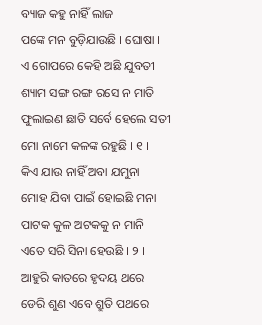ବ୍ୟାଜ କହୁ ନାହିଁ ଲାଜ
ପଙ୍କେ ମନ ବୁଡ଼ିଯାଉଛି । ଘୋଷା ।
ଏ ଗୋପରେ କେହି ଅଛି ଯୁବତୀ
ଶ୍ୟାମ ସଙ୍ଗ ରଙ୍ଗ ରସେ ନ ମାତି
ଫୁଲାଇଣ ଛାତି ସର୍ବେ ହେଲେ ସତୀ
ମୋ ନାମେ କଳଙ୍କ ରହୁଛି । ୧ ।
କିଏ ଯାଉ ନାହିଁ ଅବା ଯମୁନା
ମୋହ ଯିବା ପାଇଁ ହୋଇଛି ମନା
ପାଟକ କୁଳ ଅଟକକୁ ନ ମାନି
ଏତେ ସରି ସିନା ହେଉଛି । ୨ ।
ଆହୁରି କାତରେ ହୃଦୟ ଥରେ
ଡେରି ଶୁଣ ଏବେ ଶ୍ରୁତି ପଥରେ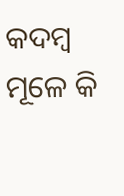କଦମ୍ବ ମୂଳେ କି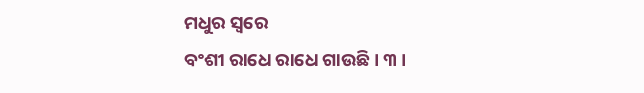ମଧୁର ସ୍ୱରେ
ବଂଶୀ ରାଧେ ରାଧେ ଗାଉଛି । ୩ ।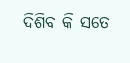ଦିଶିବ କି ସତେ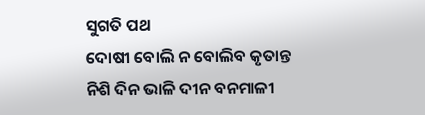ସୁଗତି ପଥ
ଦୋଷୀ ବୋଲି ନ ବୋଲିବ କୃତାନ୍ତ
ନିଶି ଦିନ ଭାଳି ଦୀନ ବନମାଳୀ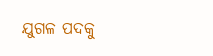ଯୁଗଳ ପଦକୁ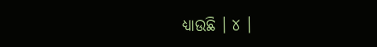ଧ୍ୟାଉଛି । ୪ ।